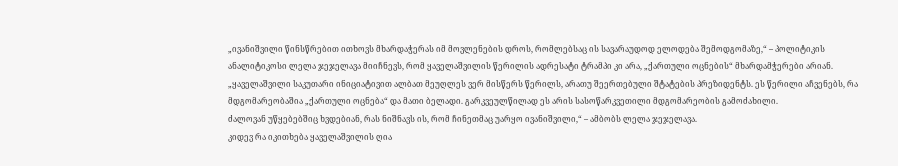„ივანიშვილი წინსწრებით ითხოვს მხარდაჭერას იმ მოვლენების დროს, რომლებსაც ის სავარაუდოდ ელოდება შემოდგომაზე,“ – პოლიტიკის ანალიტიკოსი ლელა ჯეჯელავა მიიჩნევს, რომ ყაველაშვილის წერილის ადრესატი ტრამპი კი არა, „ქართული ოცნების“ მხარდამჭერები არიან.
„ყაველაშვილი საკუთარი ინიციატივით ალბათ მეუღლეს ვერ მისწერს წერილს, არათუ შეერთებული შტატების პრეზიდენტს. ეს წერილი აჩვენებს, რა მდგომარეობაშია „ქართული ოცნება“ და მათი ბელადი. გარკვეულწილად ეს არის სასოწარკვეთილი მდგომარეობის გამოძახილი.
ძალოვან უწყებებშიც ხვდებიან, რას ნიშნავს ის, რომ ჩინეთმაც უარყო ივანიშვილი,“ – ამბობს ლელა ჯეჯელავა.
კიდევ რა იკითხება ყაველაშვილის ღია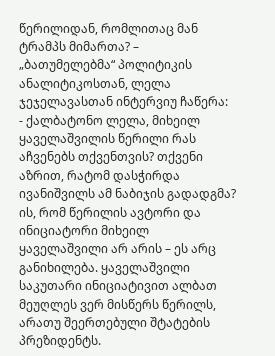წერილიდან, რომლითაც მან ტრამპს მიმართა? – „ბათუმელებმა“ პოლიტიკის ანალიტიკოსთან, ლელა ჯეჯელავასთან ინტერვიუ ჩაწერა:
- ქალბატონო ლელა, მიხეილ ყაველაშვილის წერილი რას აჩვენებს თქვენთვის? თქვენი აზრით, რატომ დასჭირდა ივანიშვილს ამ ნაბიჯის გადადგმა?
ის, რომ წერილის ავტორი და ინიციატორი მიხეილ ყაველაშვილი არ არის – ეს არც განიხილება. ყაველაშვილი საკუთარი ინიციატივით ალბათ მეუღლეს ვერ მისწერს წერილს, არათუ შეერთებული შტატების პრეზიდენტს.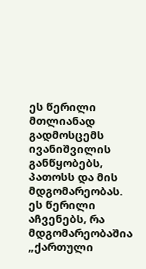ეს წერილი მთლიანად გადმოსცემს ივანიშვილის განწყობებს, პათოსს და მის მდგომარეობას. ეს წერილი აჩვენებს, რა მდგომარეობაშია „ქართული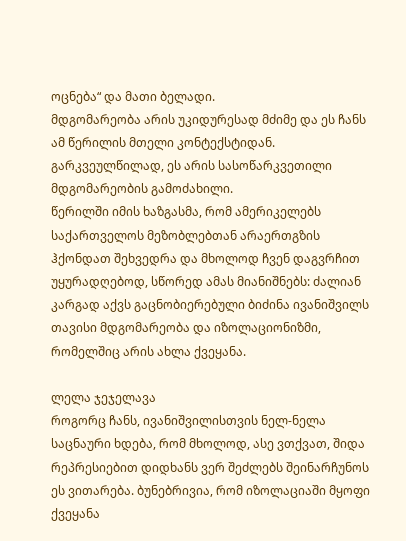ოცნება“ და მათი ბელადი.
მდგომარეობა არის უკიდურესად მძიმე და ეს ჩანს ამ წერილის მთელი კონტექსტიდან. გარკვეულწილად, ეს არის სასოწარკვეთილი მდგომარეობის გამოძახილი.
წერილში იმის ხაზგასმა, რომ ამერიკელებს საქართველოს მეზობლებთან არაერთგზის ჰქონდათ შეხვედრა და მხოლოდ ჩვენ დაგვრჩით უყურადღებოდ, სწორედ ამას მიანიშნებს: ძალიან კარგად აქვს გაცნობიერებული ბიძინა ივანიშვილს თავისი მდგომარეობა და იზოლაციონიზმი, რომელშიც არის ახლა ქვეყანა.

ლელა ჯეჯელავა
როგორც ჩანს, ივანიშვილისთვის ნელ-ნელა საცნაური ხდება, რომ მხოლოდ, ასე ვთქვათ, შიდა რეპრესიებით დიდხანს ვერ შეძლებს შეინარჩუნოს ეს ვითარება. ბუნებრივია, რომ იზოლაციაში მყოფი ქვეყანა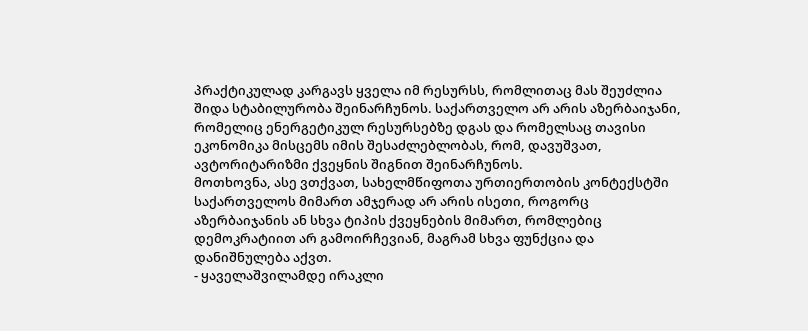პრაქტიკულად კარგავს ყველა იმ რესურსს, რომლითაც მას შეუძლია შიდა სტაბილურობა შეინარჩუნოს. საქართველო არ არის აზერბაიჯანი, რომელიც ენერგეტიკულ რესურსებზე დგას და რომელსაც თავისი ეკონომიკა მისცემს იმის შესაძლებლობას, რომ, დავუშვათ, ავტორიტარიზმი ქვეყნის შიგნით შეინარჩუნოს.
მოთხოვნა, ასე ვთქვათ, სახელმწიფოთა ურთიერთობის კონტექსტში საქართველოს მიმართ ამჯერად არ არის ისეთი, როგორც აზერბაიჯანის ან სხვა ტიპის ქვეყნების მიმართ, რომლებიც დემოკრატიით არ გამოირჩევიან, მაგრამ სხვა ფუნქცია და დანიშნულება აქვთ.
- ყაველაშვილამდე ირაკლი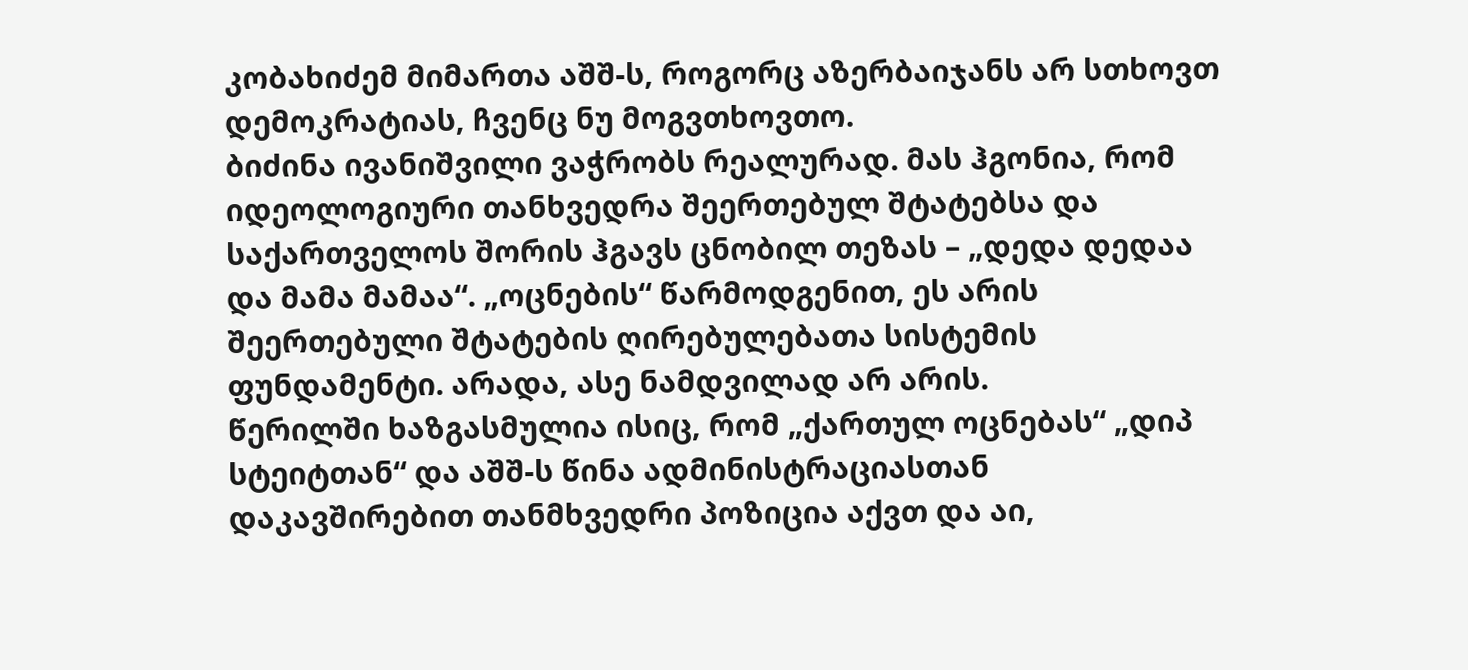კობახიძემ მიმართა აშშ-ს, როგორც აზერბაიჯანს არ სთხოვთ დემოკრატიას, ჩვენც ნუ მოგვთხოვთო.
ბიძინა ივანიშვილი ვაჭრობს რეალურად. მას ჰგონია, რომ იდეოლოგიური თანხვედრა შეერთებულ შტატებსა და საქართველოს შორის ჰგავს ცნობილ თეზას – „დედა დედაა და მამა მამაა“. „ოცნების“ წარმოდგენით, ეს არის შეერთებული შტატების ღირებულებათა სისტემის ფუნდამენტი. არადა, ასე ნამდვილად არ არის.
წერილში ხაზგასმულია ისიც, რომ „ქართულ ოცნებას“ „დიპ სტეიტთან“ და აშშ-ს წინა ადმინისტრაციასთან დაკავშირებით თანმხვედრი პოზიცია აქვთ და აი,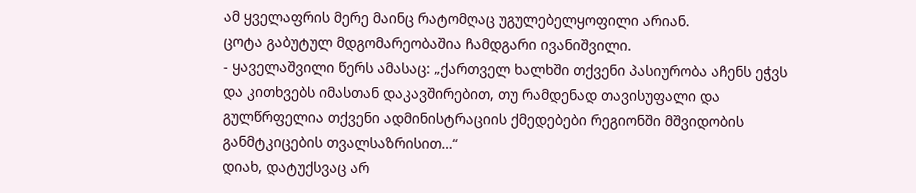ამ ყველაფრის მერე მაინც რატომღაც უგულებელყოფილი არიან.
ცოტა გაბუტულ მდგომარეობაშია ჩამდგარი ივანიშვილი.
- ყაველაშვილი წერს ამასაც: „ქართველ ხალხში თქვენი პასიურობა აჩენს ეჭვს და კითხვებს იმასთან დაკავშირებით, თუ რამდენად თავისუფალი და გულწრფელია თქვენი ადმინისტრაციის ქმედებები რეგიონში მშვიდობის განმტკიცების თვალსაზრისით…“
დიახ, დატუქსვაც არ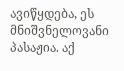ავიწყდება, ეს მნიშვნელოვანი პასაჟია. აქ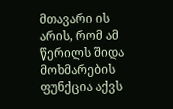მთავარი ის არის, რომ ამ წერილს შიდა მოხმარების ფუნქცია აქვს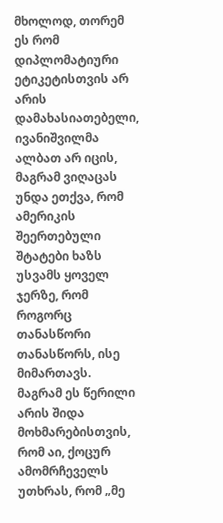მხოლოდ, თორემ ეს რომ დიპლომატიური ეტიკეტისთვის არ არის დამახასიათებელი, ივანიშვილმა ალბათ არ იცის, მაგრამ ვიღაცას უნდა ეთქვა, რომ ამერიკის შეერთებული შტატები ხაზს უსვამს ყოველ ჯერზე, რომ როგორც თანასწორი თანასწორს, ისე მიმართავს.
მაგრამ ეს წერილი არის შიდა მოხმარებისთვის, რომ აი, ქოცურ ამომრჩეველს უთხრას, რომ „მე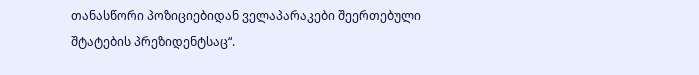თანასწორი პოზიციებიდან ველაპარაკები შეერთებული შტატების პრეზიდენტსაც“.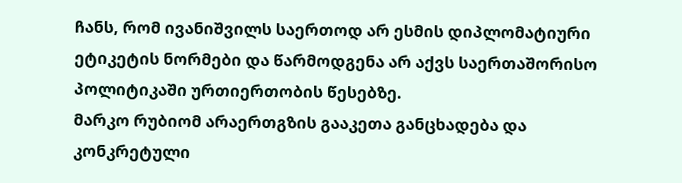ჩანს, რომ ივანიშვილს საერთოდ არ ესმის დიპლომატიური ეტიკეტის ნორმები და წარმოდგენა არ აქვს საერთაშორისო პოლიტიკაში ურთიერთობის წესებზე.
მარკო რუბიომ არაერთგზის გააკეთა განცხადება და კონკრეტული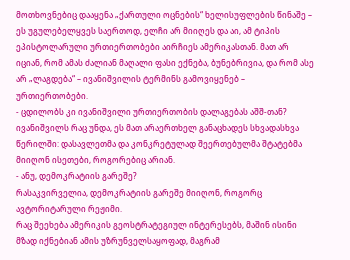მოთხოვნებიც დააყენა „ქართული ოცნების“ ხელისუფლების წინაშე – ეს უგულებელყვეს საერთოდ, ელჩი არ მიიღეს და აი, ამ ტიპის ეპისტოლარული ურთიერთობები აირჩიეს ამერიკასთან. მათ არ იციან, რომ ამას ძალიან მაღალი ფასი ექნება, ბუნებრივია, და რომ ასე არ „ლაგდება“ – ივანიშვილის ტერმინს გამოვიყენებ – ურთიერთობები.
- ცდილობს კი ივანიშვილი ურთიერთობის დალაგებას აშშ-თან?
ივანიშვილს რაც უნდა, ეს მათ არაერთხელ განაცხადეს სხვადასხვა წერილში: დასავლეთმა და კონკრეტულად შეერთებულმა შტატებმა მიიღონ ისეთები, როგორებიც არიან.
- ანუ, დემოკრატიის გარეშე?
რასაკვირველია, დემოკრატიის გარეშე მიიღონ, როგორც ავტორიტარული რეჟიმი.
რაც შეეხება ამერიკის გეოსტრატეგიულ ინტერესებს, მაშინ ისინი მზად იქნებიან ამის უზრუნველსაყოფად, მაგრამ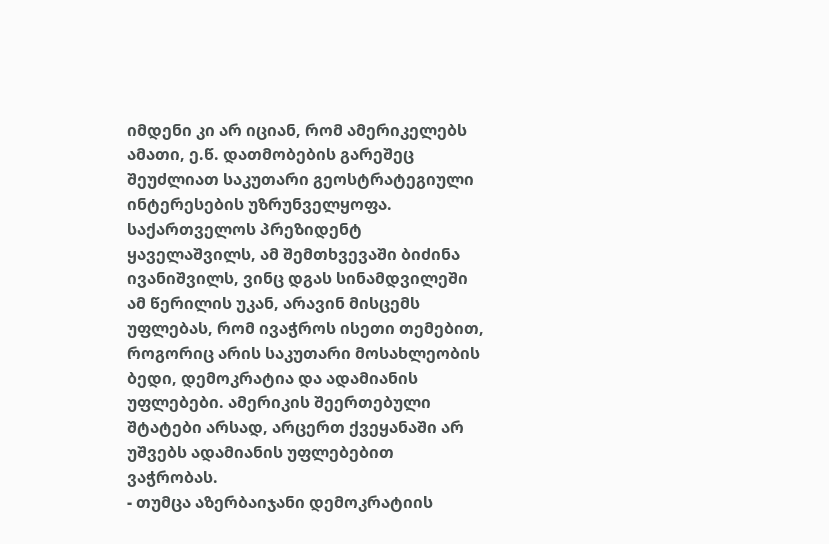იმდენი კი არ იციან, რომ ამერიკელებს ამათი, ე.წ. დათმობების გარეშეც შეუძლიათ საკუთარი გეოსტრატეგიული ინტერესების უზრუნველყოფა.
საქართველოს პრეზიდენტ ყაველაშვილს, ამ შემთხვევაში ბიძინა ივანიშვილს, ვინც დგას სინამდვილეში ამ წერილის უკან, არავინ მისცემს უფლებას, რომ ივაჭროს ისეთი თემებით, როგორიც არის საკუთარი მოსახლეობის ბედი, დემოკრატია და ადამიანის უფლებები. ამერიკის შეერთებული შტატები არსად, არცერთ ქვეყანაში არ უშვებს ადამიანის უფლებებით ვაჭრობას.
- თუმცა აზერბაიჯანი დემოკრატიის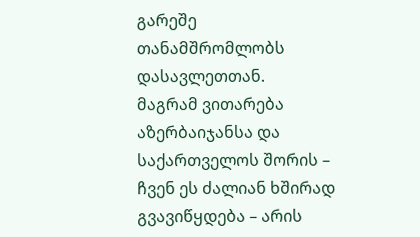გარეშე თანამშრომლობს დასავლეთთან.
მაგრამ ვითარება აზერბაიჯანსა და საქართველოს შორის – ჩვენ ეს ძალიან ხშირად გვავიწყდება – არის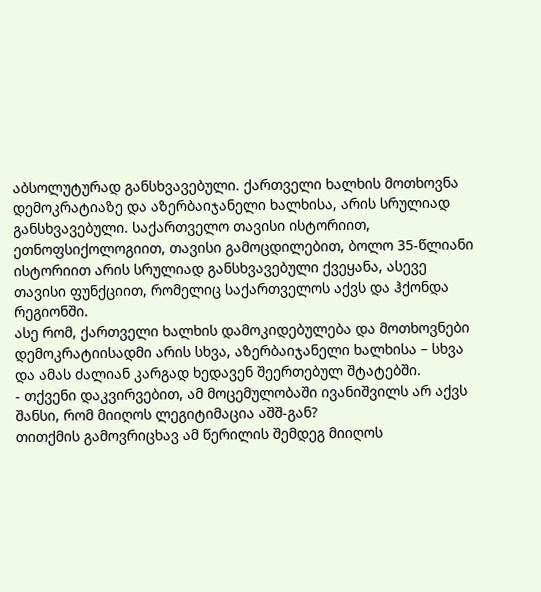აბსოლუტურად განსხვავებული. ქართველი ხალხის მოთხოვნა დემოკრატიაზე და აზერბაიჯანელი ხალხისა, არის სრულიად განსხვავებული. საქართველო თავისი ისტორიით, ეთნოფსიქოლოგიით, თავისი გამოცდილებით, ბოლო 35-წლიანი ისტორიით არის სრულიად განსხვავებული ქვეყანა, ასევე თავისი ფუნქციით, რომელიც საქართველოს აქვს და ჰქონდა რეგიონში.
ასე რომ, ქართველი ხალხის დამოკიდებულება და მოთხოვნები დემოკრატიისადმი არის სხვა, აზერბაიჯანელი ხალხისა – სხვა და ამას ძალიან კარგად ხედავენ შეერთებულ შტატებში.
- თქვენი დაკვირვებით, ამ მოცემულობაში ივანიშვილს არ აქვს შანსი, რომ მიიღოს ლეგიტიმაცია აშშ-გან?
თითქმის გამოვრიცხავ ამ წერილის შემდეგ მიიღოს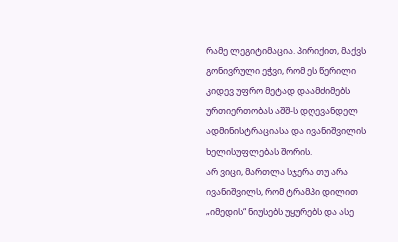რამე ლეგიტიმაცია. პირიქით, მაქვს გონივრული ეჭვი, რომ ეს წერილი კიდევ უფრო მეტად დაამძიმებს ურთიერთობას აშშ-ს დღევანდელ ადმინისტრაციასა და ივანიშვილის ხელისუფლებას შორის.
არ ვიცი, მართლა სჯერა თუ არა ივანიშვილს, რომ ტრამპი დილით „იმედის“ ნიუსებს უყურებს და ასე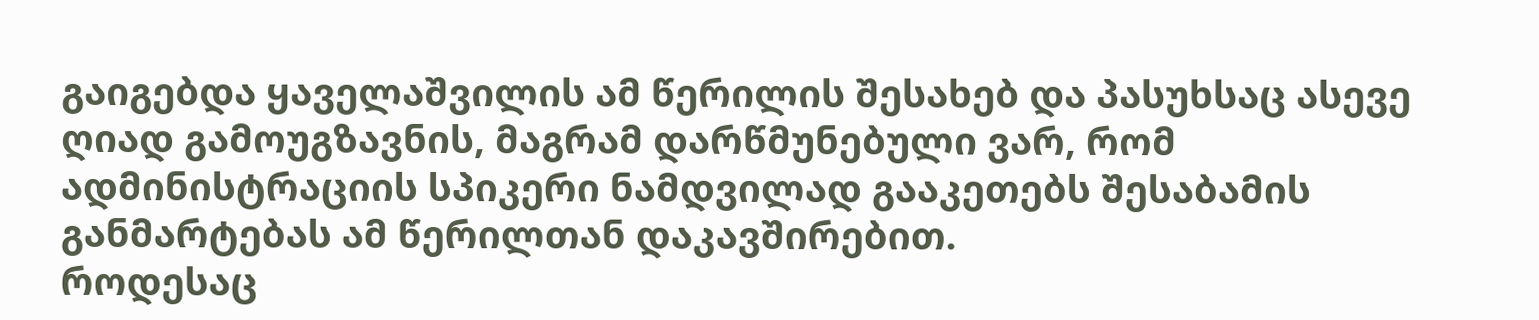გაიგებდა ყაველაშვილის ამ წერილის შესახებ და პასუხსაც ასევე ღიად გამოუგზავნის, მაგრამ დარწმუნებული ვარ, რომ ადმინისტრაციის სპიკერი ნამდვილად გააკეთებს შესაბამის განმარტებას ამ წერილთან დაკავშირებით.
როდესაც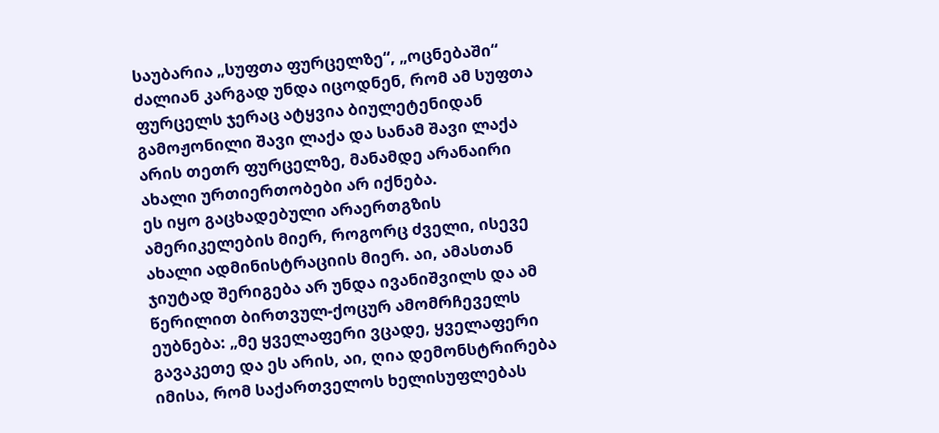საუბარია „სუფთა ფურცელზე“, „ოცნებაში“ ძალიან კარგად უნდა იცოდნენ, რომ ამ სუფთა ფურცელს ჯერაც ატყვია ბიულეტენიდან გამოჟონილი შავი ლაქა და სანამ შავი ლაქა არის თეთრ ფურცელზე, მანამდე არანაირი ახალი ურთიერთობები არ იქნება.
ეს იყო გაცხადებული არაერთგზის ამერიკელების მიერ, როგორც ძველი, ისევე ახალი ადმინისტრაციის მიერ. აი, ამასთან ჯიუტად შერიგება არ უნდა ივანიშვილს და ამ წერილით ბირთვულ-ქოცურ ამომრჩეველს ეუბნება: „მე ყველაფერი ვცადე, ყველაფერი გავაკეთე და ეს არის, აი, ღია დემონსტრირება იმისა, რომ საქართველოს ხელისუფლებას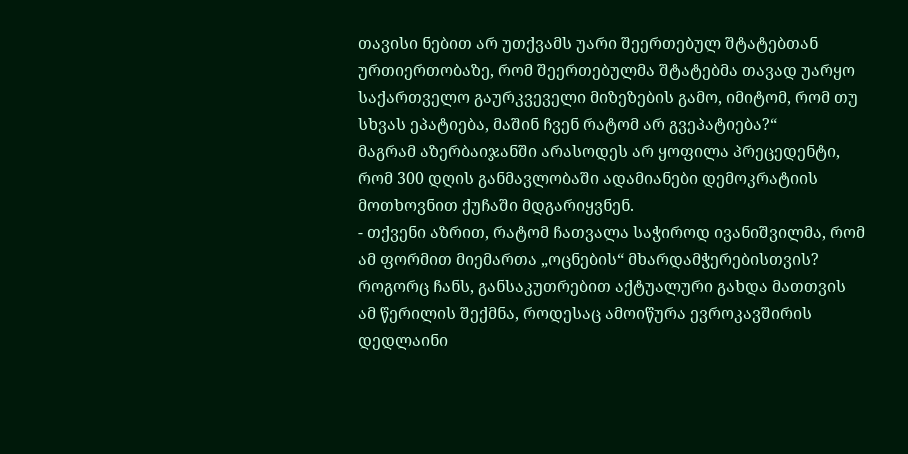თავისი ნებით არ უთქვამს უარი შეერთებულ შტატებთან ურთიერთობაზე, რომ შეერთებულმა შტატებმა თავად უარყო საქართველო გაურკვეველი მიზეზების გამო, იმიტომ, რომ თუ სხვას ეპატიება, მაშინ ჩვენ რატომ არ გვეპატიება?“
მაგრამ აზერბაიჯანში არასოდეს არ ყოფილა პრეცედენტი, რომ 300 დღის განმავლობაში ადამიანები დემოკრატიის მოთხოვნით ქუჩაში მდგარიყვნენ.
- თქვენი აზრით, რატომ ჩათვალა საჭიროდ ივანიშვილმა, რომ ამ ფორმით მიემართა „ოცნების“ მხარდამჭერებისთვის?
როგორც ჩანს, განსაკუთრებით აქტუალური გახდა მათთვის ამ წერილის შექმნა, როდესაც ამოიწურა ევროკავშირის დედლაინი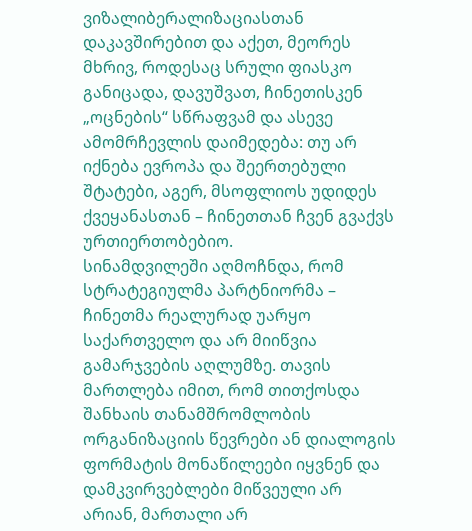ვიზალიბერალიზაციასთან დაკავშირებით და აქეთ, მეორეს მხრივ, როდესაც სრული ფიასკო განიცადა, დავუშვათ, ჩინეთისკენ „ოცნების“ სწრაფვამ და ასევე ამომრჩევლის დაიმედება: თუ არ იქნება ევროპა და შეერთებული შტატები, აგერ, მსოფლიოს უდიდეს ქვეყანასთან – ჩინეთთან ჩვენ გვაქვს ურთიერთობებიო.
სინამდვილეში აღმოჩნდა, რომ სტრატეგიულმა პარტნიორმა – ჩინეთმა რეალურად უარყო საქართველო და არ მიიწვია გამარჯვების აღლუმზე. თავის მართლება იმით, რომ თითქოსდა შანხაის თანამშრომლობის ორგანიზაციის წევრები ან დიალოგის ფორმატის მონაწილეები იყვნენ და დამკვირვებლები მიწვეული არ არიან, მართალი არ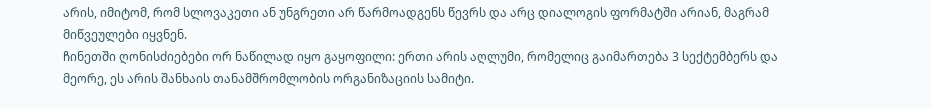არის, იმიტომ, რომ სლოვაკეთი ან უნგრეთი არ წარმოადგენს წევრს და არც დიალოგის ფორმატში არიან, მაგრამ მიწვეულები იყვნენ.
ჩინეთში ღონისძიებები ორ ნაწილად იყო გაყოფილი: ერთი არის აღლუმი, რომელიც გაიმართება 3 სექტემბერს და მეორე, ეს არის შანხაის თანამშრომლობის ორგანიზაციის სამიტი.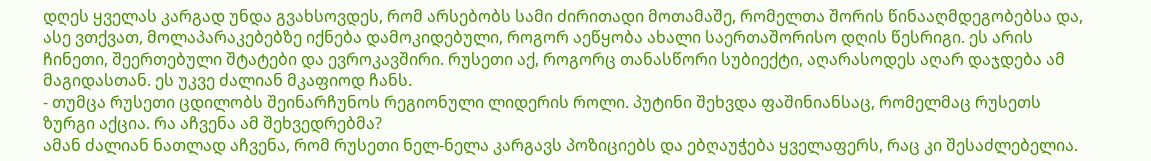დღეს ყველას კარგად უნდა გვახსოვდეს, რომ არსებობს სამი ძირითადი მოთამაშე, რომელთა შორის წინააღმდეგობებსა და, ასე ვთქვათ, მოლაპარაკებებზე იქნება დამოკიდებული, როგორ აეწყობა ახალი საერთაშორისო დღის წესრიგი. ეს არის ჩინეთი, შეერთებული შტატები და ევროკავშირი. რუსეთი აქ, როგორც თანასწორი სუბიექტი, აღარასოდეს აღარ დაჯდება ამ მაგიდასთან. ეს უკვე ძალიან მკაფიოდ ჩანს.
- თუმცა რუსეთი ცდილობს შეინარჩუნოს რეგიონული ლიდერის როლი. პუტინი შეხვდა ფაშინიანსაც, რომელმაც რუსეთს ზურგი აქცია. რა აჩვენა ამ შეხვედრებმა?
ამან ძალიან ნათლად აჩვენა, რომ რუსეთი ნელ-ნელა კარგავს პოზიციებს და ებღაუჭება ყველაფერს, რაც კი შესაძლებელია.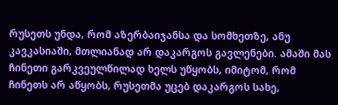რუსეთს უნდა, რომ აზერბაიჯანსა და სომხეთზე, ანუ კავკასიაში, მთლიანად არ დაკარგოს გავლენები. ამაში მას ჩინეთი გარკვეულწილად ხელს უწყობს, იმიტომ, რომ ჩინეთს არ აწყობს, რუსეთმა უცებ დაკარგოს სახე,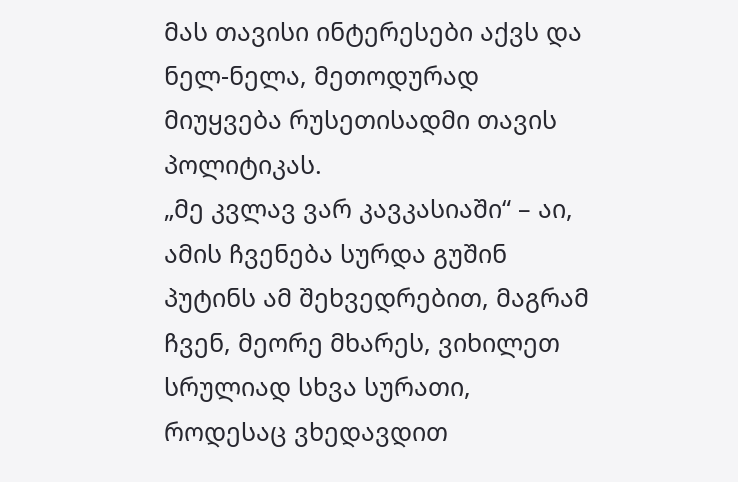მას თავისი ინტერესები აქვს და ნელ-ნელა, მეთოდურად მიუყვება რუსეთისადმი თავის პოლიტიკას.
„მე კვლავ ვარ კავკასიაში“ – აი, ამის ჩვენება სურდა გუშინ პუტინს ამ შეხვედრებით, მაგრამ ჩვენ, მეორე მხარეს, ვიხილეთ სრულიად სხვა სურათი, როდესაც ვხედავდით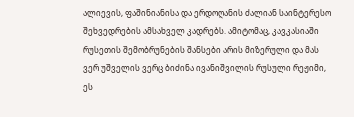ალიევის, ფაშინიანისა და ერდოღანის ძალიან საინტერესო შეხვედრების ამსახველ კადრებს. ამიტომაც, კავკასიაში რუსეთის შემობრუნების შანსები არის მიზერული და მას ვერ უშველის ვერც ბიძინა ივანიშვილის რუსული რეჟიმი, ეს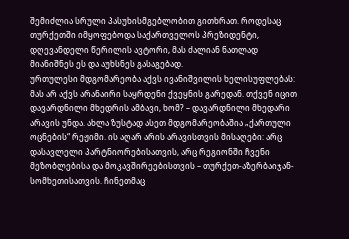შემიძლია სრული პასუხისმგებლობით გითხრათ. როდესაც თურქეთში იმყოფებოდა საქართველოს პრეზიდენტი, დღევანდელი წერილის ავტორი, მას ძალიან ნათლად მიანიშნეს ეს და აუხსნეს გასაგებად.
ურთულესი მდგომარეობა აქვს ივანიშვილის ხელისუფლებას: მას არ აქვს არანაირი საყრდენი ქვეყნის გარედან. თქვენ იცით დავარდნილი მხედრის ამბავი, ხომ? – დავარდნილი მხედარი არავის უნდა. ახლა ზუსტად ასეთ მდგომარეობაშია „ქართული ოცნების“ რეჟიმი. ის აღარ არის არავისთვის მისაღები: არც დასავლელი პარტნიორებისათვის, არც რეგიონში ჩვენი მეზობლებისა და მოკავშირეებისთვის – თურქეთ-აზერბაიჯან-სომხეთისათვის. ჩინეთმაც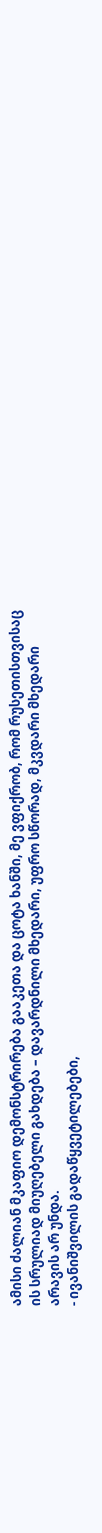ამისი ძალიან მკაფიო დემონსტრირება გააკეთა და ცოტა ხანში, მე ვფიქრობ, რომ რუსეთისთვისაც ის სრულიად მიუღებელი გახდება – დავარდნილი მხედარი, უფრო სწორად, მკვდარი მხედარი არავის არ უნდა.
- ივანიშვილის გადაწყვეტილებები,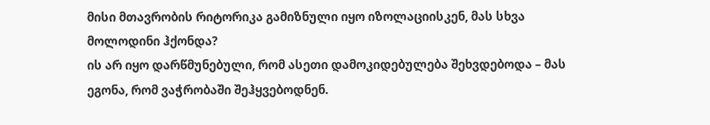მისი მთავრობის რიტორიკა გამიზნული იყო იზოლაციისკენ, მას სხვა მოლოდინი ჰქონდა?
ის არ იყო დარწმუნებული, რომ ასეთი დამოკიდებულება შეხვდებოდა – მას ეგონა, რომ ვაჭრობაში შეჰყვებოდნენ.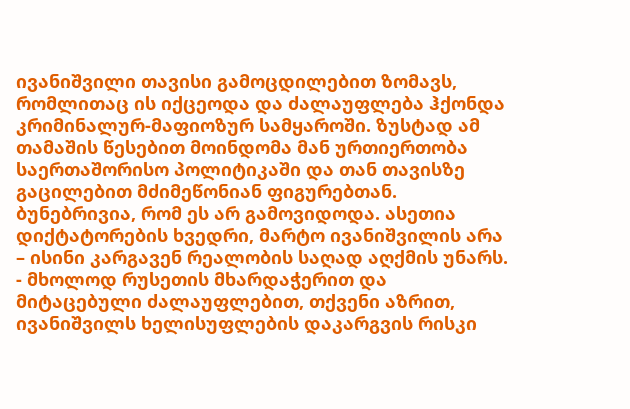ივანიშვილი თავისი გამოცდილებით ზომავს, რომლითაც ის იქცეოდა და ძალაუფლება ჰქონდა კრიმინალურ-მაფიოზურ სამყაროში. ზუსტად ამ თამაშის წესებით მოინდომა მან ურთიერთობა საერთაშორისო პოლიტიკაში და თან თავისზე გაცილებით მძიმეწონიან ფიგურებთან. ბუნებრივია, რომ ეს არ გამოვიდოდა. ასეთია დიქტატორების ხვედრი, მარტო ივანიშვილის არა – ისინი კარგავენ რეალობის საღად აღქმის უნარს.
- მხოლოდ რუსეთის მხარდაჭერით და მიტაცებული ძალაუფლებით, თქვენი აზრით, ივანიშვილს ხელისუფლების დაკარგვის რისკი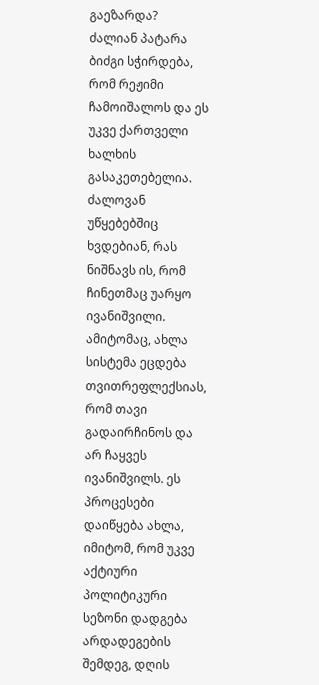გაეზარდა?
ძალიან პატარა ბიძგი სჭირდება, რომ რეჟიმი ჩამოიშალოს და ეს უკვე ქართველი ხალხის გასაკეთებელია.
ძალოვან უწყებებშიც ხვდებიან, რას ნიშნავს ის, რომ ჩინეთმაც უარყო ივანიშვილი. ამიტომაც, ახლა სისტემა ეცდება თვითრეფლექსიას, რომ თავი გადაირჩინოს და არ ჩაყვეს ივანიშვილს. ეს პროცესები დაიწყება ახლა, იმიტომ, რომ უკვე აქტიური პოლიტიკური სეზონი დადგება არდადეგების შემდეგ, დღის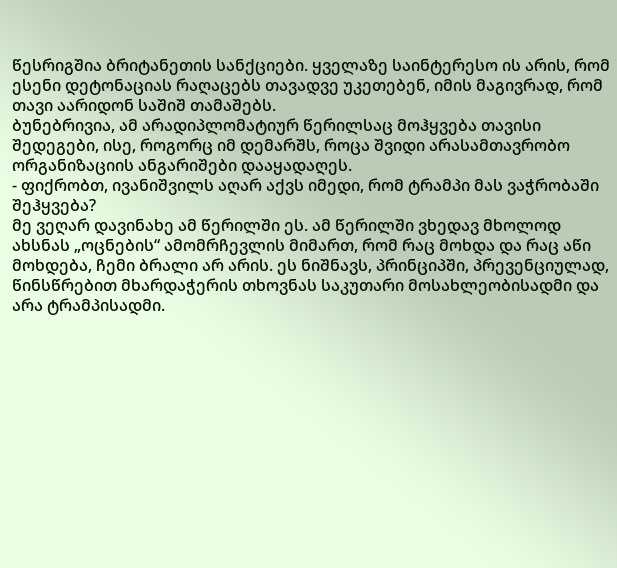წესრიგშია ბრიტანეთის სანქციები. ყველაზე საინტერესო ის არის, რომ ესენი დეტონაციას რაღაცებს თავადვე უკეთებენ, იმის მაგივრად, რომ თავი აარიდონ საშიშ თამაშებს.
ბუნებრივია, ამ არადიპლომატიურ წერილსაც მოჰყვება თავისი შედეგები, ისე, როგორც იმ დემარშს, როცა შვიდი არასამთავრობო ორგანიზაციის ანგარიშები დააყადაღეს.
- ფიქრობთ, ივანიშვილს აღარ აქვს იმედი, რომ ტრამპი მას ვაჭრობაში შეჰყვება?
მე ვეღარ დავინახე ამ წერილში ეს. ამ წერილში ვხედავ მხოლოდ ახსნას „ოცნების“ ამომრჩევლის მიმართ, რომ რაც მოხდა და რაც აწი მოხდება, ჩემი ბრალი არ არის. ეს ნიშნავს, პრინციპში, პრევენციულად, წინსწრებით მხარდაჭერის თხოვნას საკუთარი მოსახლეობისადმი და არა ტრამპისადმი.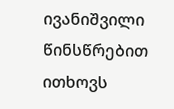ივანიშვილი წინსწრებით ითხოვს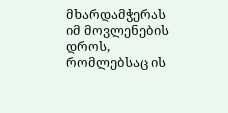მხარდამჭერას იმ მოვლენების დროს, რომლებსაც ის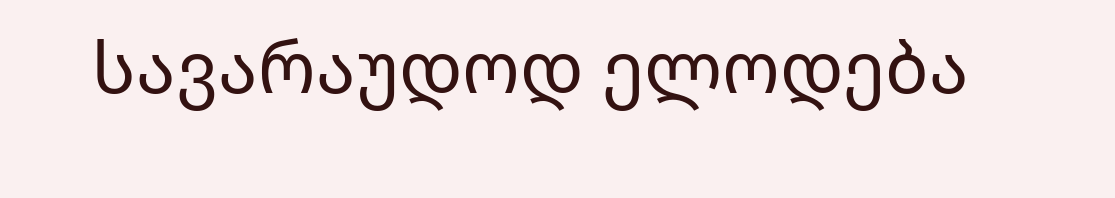სავარაუდოდ ელოდება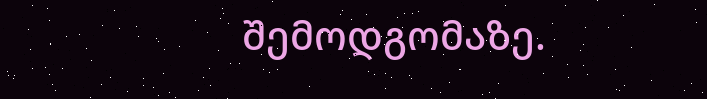შემოდგომაზე.